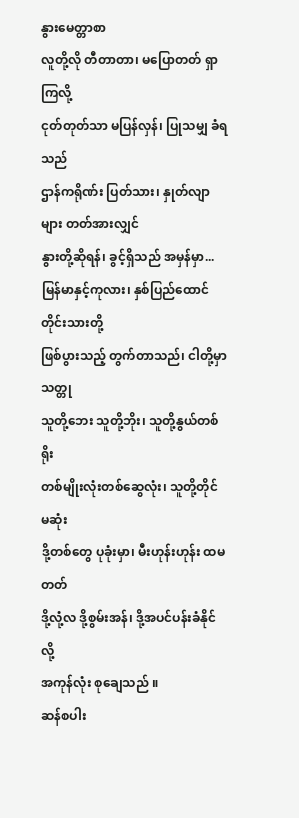နွားမေတ္တာစာ
လူတို့လို တီတာတာ၊ မပြောတတ် ရှာကြလို့
ငုတ်တုတ်သာ မပြန်လှန်၊ ပြုသမျှ ခံရသည်
ဌာန်ကရိုဏ်း ပြတ်သား၊ နှုတ်လျာများ တတ်အားလျှင်
နွားတို့ဆိုရန်၊ ခွင့်ရှိသည် အမှန်မှာ...
မြန်မာနှင့်ကုလား၊ နှစ်ပြည်ထောင် တိုင်းသားတို့
ဖြစ်ပွားသည့် တွက်တာသည်၊ ငါတို့မှာသတ္တု
သူတို့ဘေး သူတို့ဘိုး၊ သူတို့နွယ်တစ်ရိုး
တစ်မျိုးလုံးတစ်ဆွေလုံး၊ သူတို့တိုင် မဆုံး
ဒို့တစ်တွေ ပုခုံးမှာ၊ မီးဟုန်းဟုန်း ထမတတ်
ဒို့လုံ့လ ဒို့စွမ်းအန်၊ ဒို့အပင်ပန်းခံနိုင်လို့
အကုန်လုံး စုချေသည် ။
ဆန်စပါး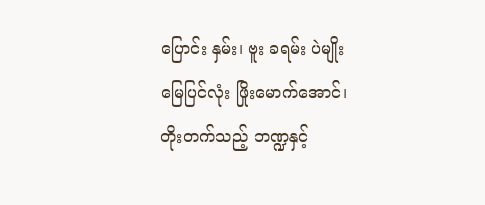ပြောင်း နှမ်း၊ ဗူး ခရမ်း ပဲမျိုး
မြေပြင်လုံး ဖြိုးမောက်အောင်၊ တိုးတက်သည့် ဘဏ္ဍနှင့်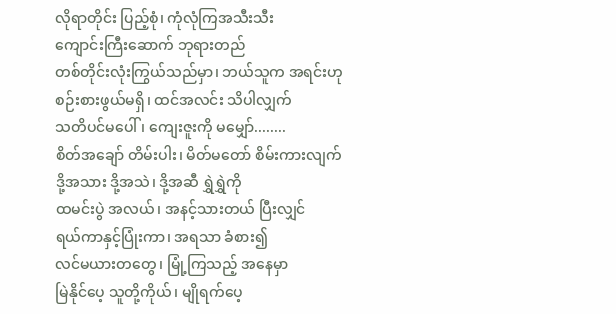လိုရာတိုင်း ပြည့်စုံ၊ ကုံလုံကြအသီးသီး
ကျောင်းကြီးဆောက် ဘုရားတည်
တစ်တိုင်းလုံးကြွယ်သည်မှာ၊ ဘယ်သူက အရင်းဟု
စဉ်းစားဖွယ်မရှိ၊ ထင်အလင်း သိပါလျှက်
သတိပင်မပေါ်၊ ကျေးဇူးကို မမျှော်........
စိတ်အချော် တိမ်းပါး၊ မိတ်မတော် စိမ်းကားလျက်
ဒို့အသား ဒို့အသဲ၊ ဒို့အဆီ ရွှဲရွှဲကို
ထမင်းပွဲ အလယ်၊ အနင့်သားတယ် ပြီးလျှင်
ရယ်ကာနှင့်ပြုံးကာ၊ အရသာ ခံစား၍
လင်မယားတတွေ၊ မြုံ့ကြသည့် အနေမှာ
မြဲနိုင်ပေ့ သူတို့ကိုယ်၊ မျိုရက်ပေ့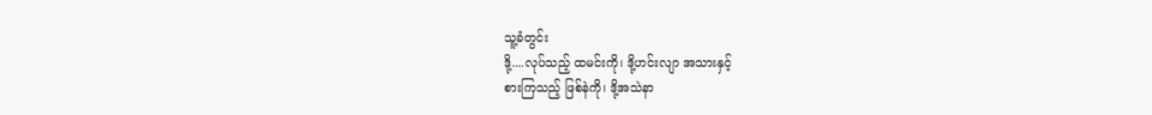သူ့ခံတွင်း
ဒို့....လုပ်သည့် ထမင်းကို၊ ဒို့ဟင်းလျာ အသားနှင့်
စားကြသည့် ဖြစ်နဲကို၊ ဒို့အသဲနာ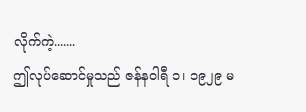လိုက်ကဲ့.......
ဤလုပ်ဆောင်မှုသည် ဇန်နဝါရီ ၁၊ ၁၉၂၉ မ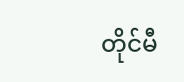တိုင်မီ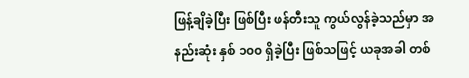ဖြန့်ချိခဲ့ပြီး ဖြစ်ပြီး ဖန်တီးသူ ကွယ်လွန်ခဲ့သည်မှာ အနည်းဆုံး နှစ် ၁၀၀ ရှိခဲ့ပြီး ဖြစ်သဖြင့် ယခုအခါ တစ်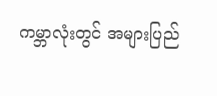ကမ္ဘာလုံးတွင် အများပြည်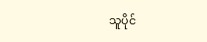သူပိုင်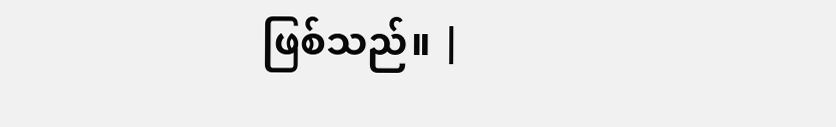ဖြစ်သည်။ |